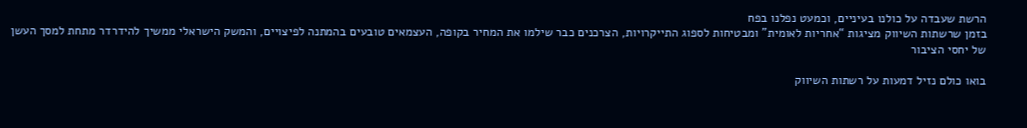הרשת שעבדה על כולנו בעיניים, וכמעט נפלנו בפח
בזמן שרשתות השיווק מציגות “אחריות לאומית” ומבטיחות לספוג התייקרויות, הצרכנים כבר שילמו את המחיר בקופה, העצמאים טובעים בהמתנה לפיצויים, והמשק הישראלי ממשיך להידרדר מתחת למסך העשן של יחסי הציבור

בואו כולם נזיל דמעות על רשתות השיווק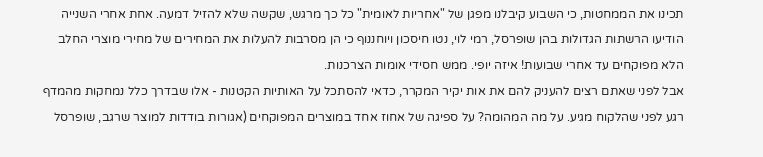תכינו את הממחטות, כי השבוע קיבלנו מפגן של "אחריות לאומית" כל כך מרגש, שקשה שלא להזיל דמעה. אחת אחרי השנייה הודיעו הרשתות הגדולות בהן שופרסל, רמי לוי, נטו חיסכון ויוחננוף כי הן מסרבות להעלות את המחירים של מחירי מוצרי החלב הלא מפוקחים עד אחרי שבועות! איזה יופי. ממש חסידי אומות הצרכנות.
אבל לפני שאתם רצים להעניק להם את אות יקיר המקרר, כדאי להסתכל על האותיות הקטנות - אלו שבדרך כלל נמחקות מהמדף רגע לפני שהלקוח מגיע. על מה המהומה? על ספיגה של אחוז אחד במוצרים המפוקחים (אגורות בודדות למוצר שרגב, שופרסל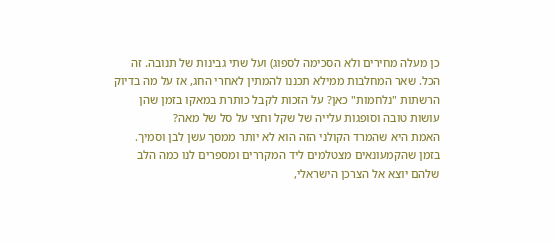כן מעלה מחירים ולא הסכימה לספוג) ועל שתי גבינות של תנובה. זה הכל. שאר המחלבות ממילא תכננו להמתין לאחרי החג, אז על מה בדיוק הרשתות "נלחמות" כאן? על הזכות לקבל כותרת במאקו בזמן שהן עושות טובה וסופגות עלייה של שקל וחצי על סל של מאה?
האמת היא שהמרד הקולני הזה הוא לא יותר ממסך עשן לבן וסמיך. בזמן שהקמעונאים מצטלמים ליד המקררים ומספרים לנו כמה הלב שלהם יוצא אל הצרכן הישראלי,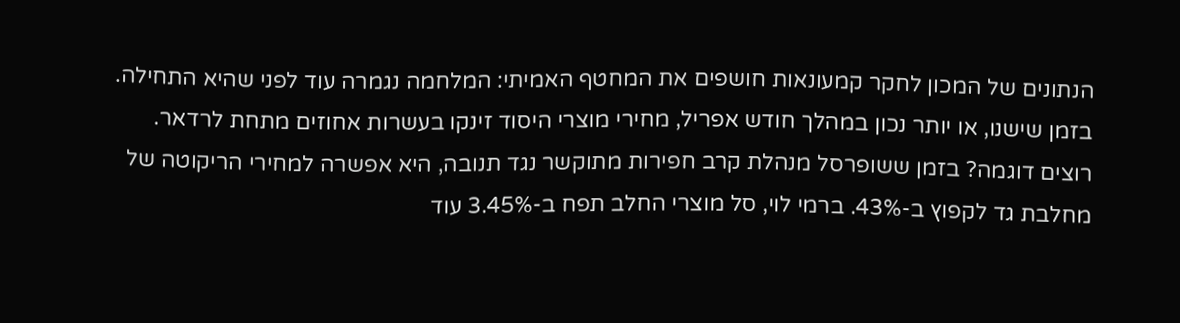הנתונים של המכון לחקר קמעונאות חושפים את המחטף האמיתי: המלחמה נגמרה עוד לפני שהיא התחילה. בזמן שישנו, או יותר נכון במהלך חודש אפריל, מחירי מוצרי היסוד זינקו בעשרות אחוזים מתחת לרדאר.
רוצים דוגמה? בזמן ששופרסל מנהלת קרב חפירות מתוקשר נגד תנובה, היא אפשרה למחירי הריקוטה של מחלבת גד לקפוץ ב-43%. ברמי לוי, סל מוצרי החלב תפח ב-3.45% עוד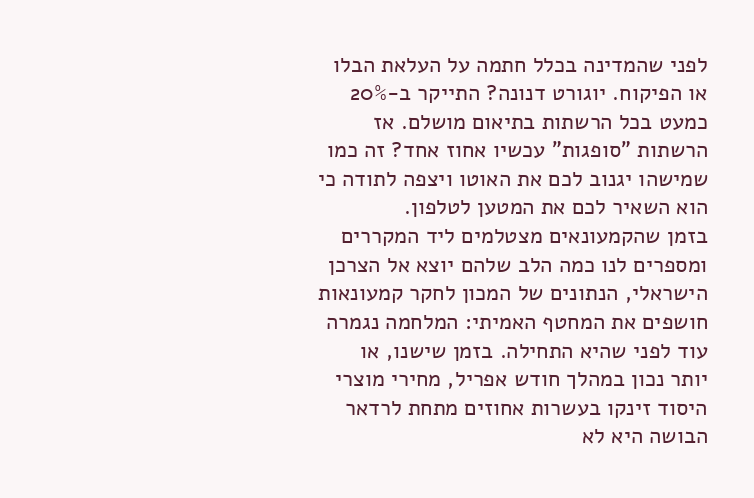לפני שהמדינה בכלל חתמה על העלאת הבלו או הפיקוח. יוגורט דנונה? התייקר ב-20% כמעט בכל הרשתות בתיאום מושלם. אז הרשתות "סופגות" עכשיו אחוז אחד? זה כמו שמישהו יגנוב לכם את האוטו ויצפה לתודה כי הוא השאיר לכם את המטען לטלפון.
בזמן שהקמעונאים מצטלמים ליד המקררים ומספרים לנו כמה הלב שלהם יוצא אל הצרכן הישראלי, הנתונים של המכון לחקר קמעונאות חושפים את המחטף האמיתי: המלחמה נגמרה עוד לפני שהיא התחילה. בזמן שישנו, או יותר נכון במהלך חודש אפריל, מחירי מוצרי היסוד זינקו בעשרות אחוזים מתחת לרדאר
הבושה היא לא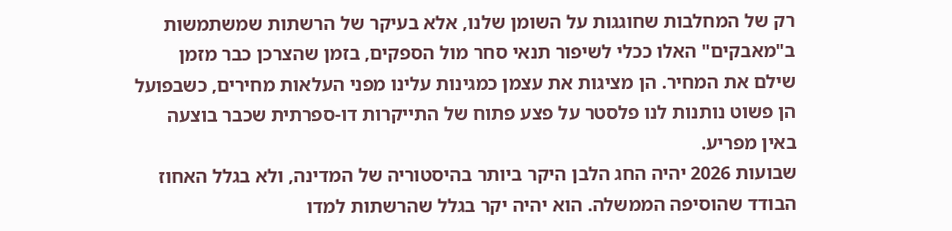רק של המחלבות שחוגגות על השומן שלנו, אלא בעיקר של הרשתות שמשתמשות ב"מאבקים" האלו ככלי לשיפור תנאי סחר מול הספקים, בזמן שהצרכן כבר מזמן שילם את המחיר. הן מציגות את עצמן כמגינות עלינו מפני העלאות מחירים, כשבפועל הן פשוט נותנות לנו פלסטר על פצע פתוח של התייקרות דו-ספרתית שכבר בוצעה באין מפריע.
שבועות 2026 יהיה החג הלבן היקר ביותר בהיסטוריה של המדינה, ולא בגלל האחוז הבודד שהוסיפה הממשלה. הוא יהיה יקר בגלל שהרשתות למדו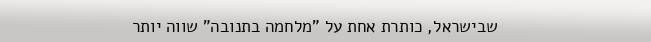שבישראל, כותרת אחת על "מלחמה בתנובה" שווה יותר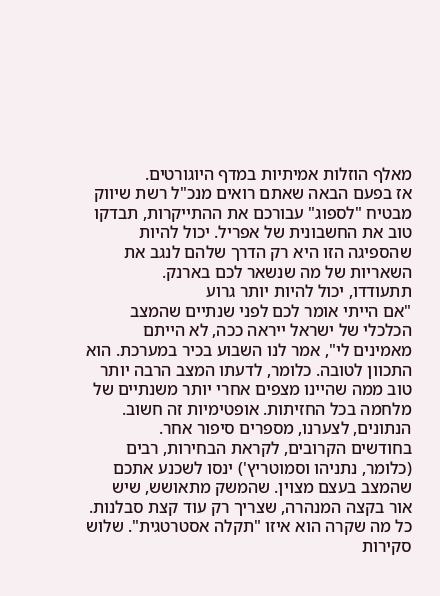מאלף הוזלות אמיתיות במדף היוגורטים.
אז בפעם הבאה שאתם רואים מנכ"ל רשת שיווק מבטיח "לספוג" עבורכם את ההתייקרות, תבדקו טוב את החשבונית של אפריל. יכול להיות שהספיגה הזו היא רק הדרך שלהם לנגב את השאריות של מה שנשאר לכם בארנק.
תתעודדו, יכול להיות יותר גרוע
"אם הייתי אומר לכם לפני שנתיים שהמצב הכלכלי של ישראל ייראה ככה, לא הייתם מאמינים לי", אמר לנו השבוע בכיר במערכת. הוא התכוון לטובה. כלומר, לדעתו המצב הרבה יותר טוב ממה שהיינו מצפים אחרי יותר משנתיים של מלחמה בכל החזיתות. אופטימיות זה חשוב. הנתונים, לצערנו, מספרים סיפור אחר.
בחודשים הקרובים, לקראת הבחירות, רבים (כלומר, נתניהו וסמוטריץ') ינסו לשכנע אתכם שהמצב בעצם מצוין. שהמשק מתאושש, שיש אור בקצה המנהרה, שצריך רק עוד קצת סבלנות. כל מה שקרה הוא איזו "תקלה אסטרטגית". שלוש סקירות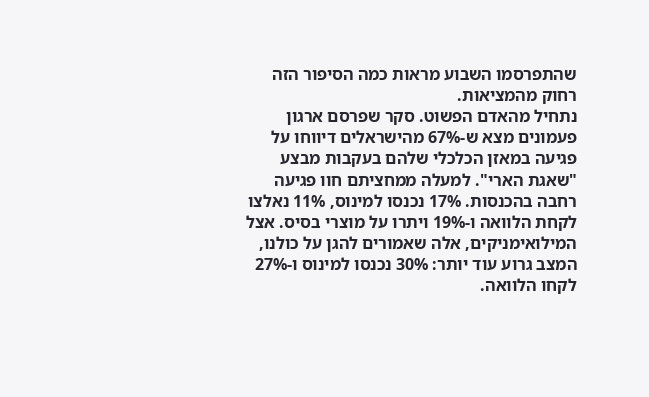שהתפרסמו השבוע מראות כמה הסיפור הזה רחוק מהמציאות.
נתחיל מהאדם הפשוט. סקר שפרסם ארגון פעמונים מצא ש-67% מהישראלים דיווחו על פגיעה במאזן הכלכלי שלהם בעקבות מבצע "שאגת הארי". למעלה ממחציתם חוו פגיעה רחבה בהכנסות. 17% נכנסו למינוס, 11% נאלצו לקחת הלוואה ו-19% ויתרו על מוצרי בסיס. אצל המילואימניקים, אלה שאמורים להגן על כולנו, המצב גרוע עוד יותר: 30% נכנסו למינוס ו-27% לקחו הלוואה.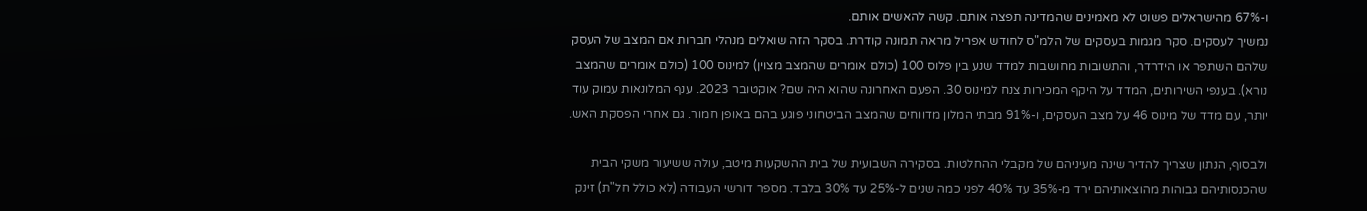ו-67% מהישראלים פשוט לא מאמינים שהמדינה תפצה אותם. קשה להאשים אותם.
נמשיך לעסקים. סקר מגמות בעסקים של הלמ"ס לחודש אפריל מראה תמונה קודרת. בסקר הזה שואלים מנהלי חברות אם המצב של העסק שלהם השתפר או הידרדר, והתשובות מחושבות למדד שנע בין פלוס 100 (כולם אומרים שהמצב מצוין) למינוס 100 (כולם אומרים שהמצב נורא). בענפי השירותים, המדד על היקף המכירות צנח למינוס 30. הפעם האחרונה שהוא היה שם? אוקטובר 2023. ענף המלונאות עמוק עוד יותר, עם מדד של מינוס 46 על מצב העסקים, ו-91% מבתי המלון מדווחים שהמצב הביטחוני פוגע בהם באופן חמור. גם אחרי הפסקת האש.

ולבסוף, הנתון שצריך להדיר שינה מעיניהם של מקבלי ההחלטות. בסקירה השבועית של בית ההשקעות מיטב, עולה ששיעור משקי הבית שהכנסותיהם גבוהות מהוצאותיהם ירד מ-35% עד 40% לפני כמה שנים ל-25% עד 30% בלבד. מספר דורשי העבודה (לא כולל חל"ת) זינק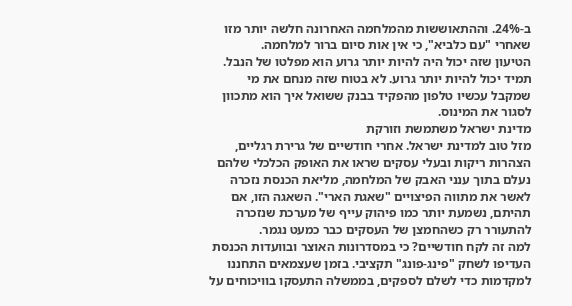ב-24%. וההתאוששות מהמלחמה האחרונה חלשה יותר מזו שאחרי "עם כלביא", כי אין אות סיום ברור למלחמה.
הטיעון שזה יכול היה להיות יותר גרוע הוא מפלטו של הנבל. תמיד יכול להיות יותר גרוע. לא בטוח שזה מנחם את מי שמקבל עכשיו טלפון מהפקיד בבנק ששואל איך הוא מתכוון לסגור את המינוס.
מדינת ישראל משתמשת וזורקת
מזל טוב למדינת ישראל. אחרי חודשיים של גרירת רגליים, הצהרות ריקות ובעלי עסקים שראו את האופק הכלכלי שלהם נעלם בתוך ענני האבק של המלחמה, מליאת הכנסת נזכרה לאשר את מתווה הפיצויים "שאגת הארי". השאגה הזו, אם תהיתם, נשמעת יותר כמו פיהוק עייף של מערכת שנזכרה להתעורר רק כשהחמצן של העסקים כבר כמעט נגמר.
למה זה לקח חודשיים? כי במסדרונות האוצר ובוועדות הכנסת העדיפו לשחק "פינג-פונג" תקציבי. בזמן שעצמאים התחננו למקדמות כדי לשלם לספקים, בממשלה התעסקו בוויכוחים על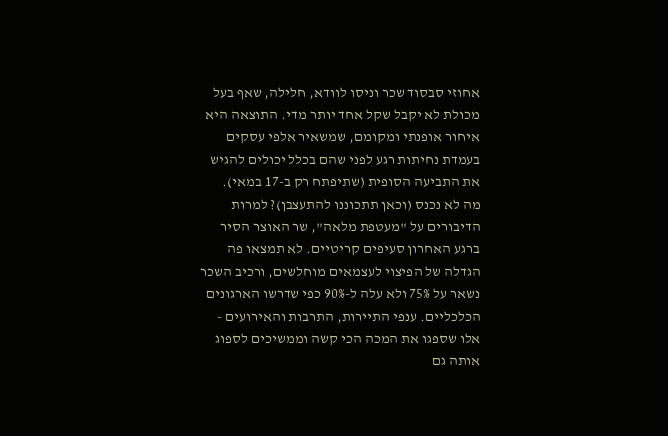אחוזי סבסוד שכר וניסו לוודא, חלילה, שאף בעל מכולת לא יקבל שקל אחד יותר מדי. התוצאה היא איחור אופנתי ומקומם, שמשאיר אלפי עסקים בעמדת נחיתות רגע לפני שהם בכלל יכולים להגיש את התביעה הסופית (שתיפתח רק ב-17 במאי).
מה לא נכנס (וכאן תתכוננו להתעצבן)? למרות הדיבורים על "מעטפת מלאה", שר האוצר הסיר ברגע האחרון סעיפים קריטיים. לא תמצאו פה הגדלה של הפיצוי לעצמאים מוחלשים, ורכיב השכר נשאר על 75% ולא עלה ל-90% כפי שדרשו הארגונים הכלכליים. ענפי התיירות, התרבות והאירועים - אלו שספגו את המכה הכי קשה וממשיכים לספוג אותה גם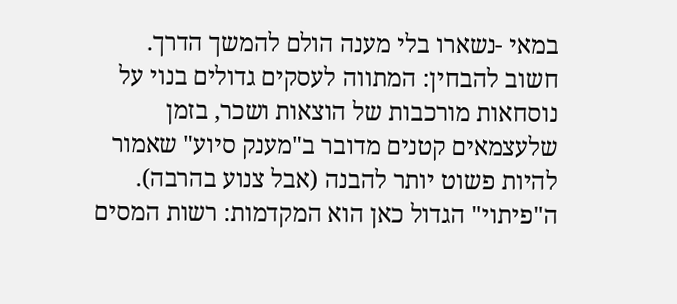במאי -נשארו בלי מענה הולם להמשך הדרך.
חשוב להבחין: המתווה לעסקים גדולים בנוי על נוסחאות מורכבות של הוצאות ושכר, בזמן שלעצמאים קטנים מדובר ב"מענק סיוע" שאמור להיות פשוט יותר להבנה (אבל צנוע בהרבה). ה"פיתוי" הגדול כאן הוא המקדמות: רשות המסים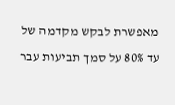מאפשרת לבקש מקדמה של עד 80% על סמך תביעות עבר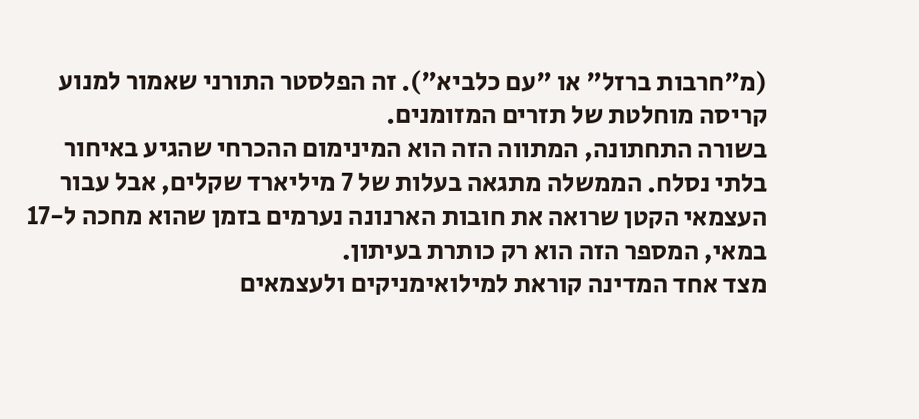(מ"חרבות ברזל" או "עם כלביא"). זה הפלסטר התורני שאמור למנוע קריסה מוחלטת של תזרים המזומנים.
בשורה התחתונה, המתווה הזה הוא המינימום ההכרחי שהגיע באיחור בלתי נסלח. הממשלה מתגאה בעלות של 7 מיליארד שקלים, אבל עבור העצמאי הקטן שרואה את חובות הארנונה נערמים בזמן שהוא מחכה ל-17 במאי, המספר הזה הוא רק כותרת בעיתון.
מצד אחד המדינה קוראת למילואימניקים ולעצמאים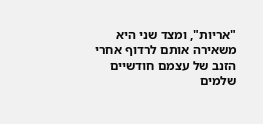"אריות", ומצד שני היא משאירה אותם לרדוף אחרי הזנב של עצמם חודשיים שלמים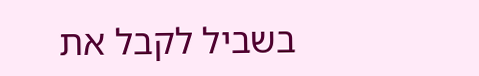בשביל לקבל את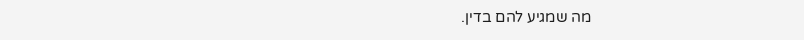מה שמגיע להם בדין.